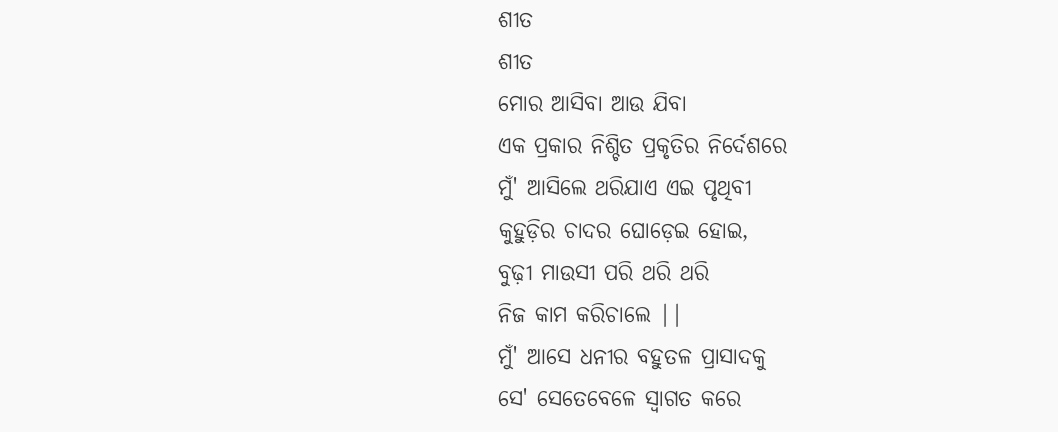ଶୀତ
ଶୀତ
ମୋର ଆସିବା ଆଉ ଯିବା
ଏକ ପ୍ରକାର ନିଶ୍ଚିତ ପ୍ରକୃତିର ନିର୍ଦେଶରେ
ମୁଁ' ଆସିଲେ ଥରିଯାଏ ଏଇ ପୃଥିବୀ
କୁହୁଡ଼ିର ଚାଦର ଘୋଡ଼େଇ ହୋଇ,
ବୁଢ଼ୀ ମାଉସୀ ପରି ଥରି ଥରି
ନିଜ କାମ କରିଚାଲେ ||
ମୁଁ' ଆସେ ଧନୀର ବହୁତଳ ପ୍ରାସାଦକୁ
ସେ' ସେତେବେଳେ ସ୍ୱାଗତ କରେ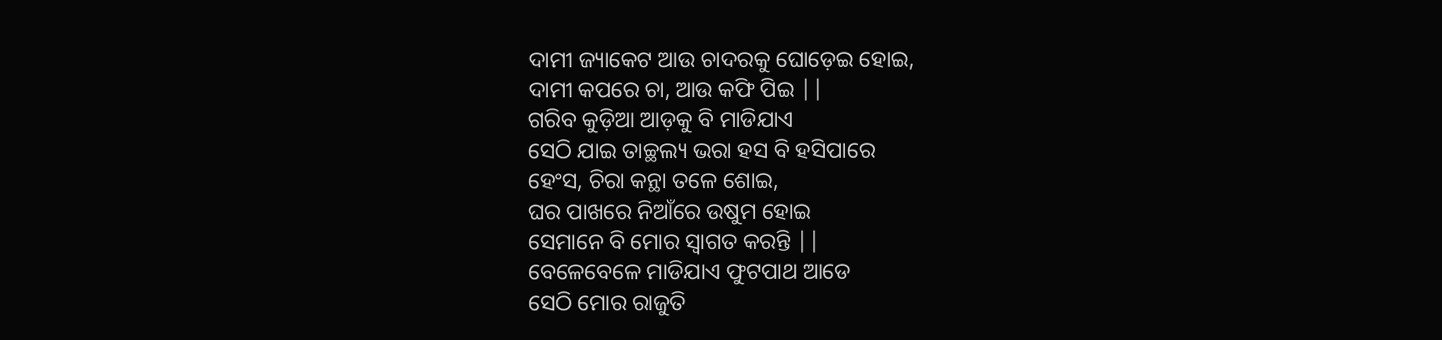ଦାମୀ ଜ୍ୟାକେଟ ଆଉ ଚାଦରକୁ ଘୋଡ଼େଇ ହୋଇ,
ଦାମୀ କପରେ ଚା, ଆଉ କଫି ପିଇ ||
ଗରିବ କୁଡ଼ିଆ ଆଡ଼କୁ ବି ମାଡିଯାଏ
ସେଠି ଯାଇ ତାଚ୍ଛଲ୍ୟ ଭରା ହସ ବି ହସିପାରେ
ହେଂସ, ଚିରା କନ୍ଥା ତଳେ ଶୋଇ,
ଘର ପାଖରେ ନିଆଁରେ ଉଷୁମ ହୋଇ
ସେମାନେ ବି ମୋର ସ୍ୱାଗତ କରନ୍ତି ||
ବେଳେବେଳେ ମାଡିଯାଏ ଫୁଟପାଥ ଆଡେ
ସେଠି ମୋର ରାଜୁତି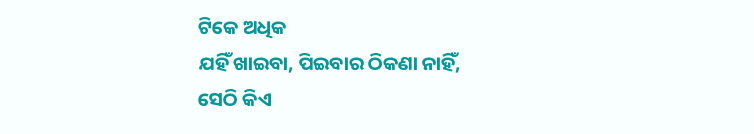ଟିକେ ଅଧିକ
ଯହିଁ ଖାଇବା, ପିଇବାର ଠିକଣା ନାହିଁ,
ସେଠି କିଏ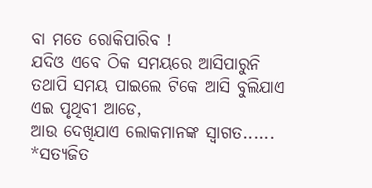ବା ମତେ ରୋକିପାରିବ !
ଯଦିଓ ଏବେ ଠିକ ସମୟରେ ଆସିପାରୁନି
ତଥାପି ସମୟ ପାଇଲେ ଟିକେ ଆସି ବୁଲିଯାଏ
ଏଇ ପୃଥିବୀ ଆଡେ,
ଆଉ ଦେଖିଯାଏ ଲୋକମାନଙ୍କ ସ୍ୱାଗତ......
*ସତ୍ୟଜିତ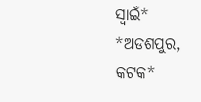ସ୍ୱାଇଁ*
*ଅଡଶପୁର, କଟକ*